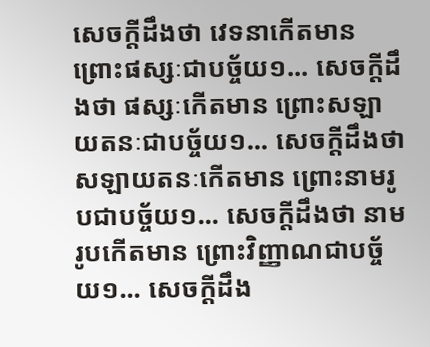សេចក្តីដឹងថា វេទនាកើតមាន ព្រោះផស្សៈជាបច្ច័យ១... សេចក្តីដឹងថា ផស្សៈកើតមាន ព្រោះសឡាយតនៈជាបច្ច័យ១... សេចក្តីដឹងថា សឡាយតនៈកើតមាន ព្រោះនាមរូបជាបច្ច័យ១... សេចក្តីដឹងថា នាមរូបកើតមាន ព្រោះវិញ្ញាណជាបច្ច័យ១... សេចក្តីដឹង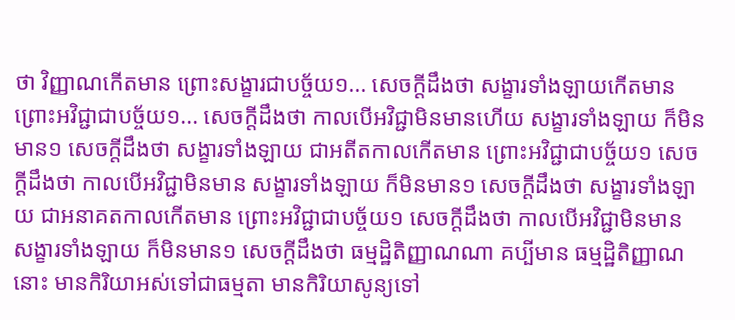ថា វិញ្ញាណកើតមាន ព្រោះសង្ខារជាបច្ច័យ១... សេចក្តីដឹងថា សង្ខារទាំងឡាយកើតមាន ព្រោះអវិជ្ជាជាបច្ច័យ១... សេចក្តីដឹងថា កាលបើអវិជ្ជាមិនមានហើយ សង្ខារទាំងឡាយ ក៏មិនមាន១ សេចក្តីដឹងថា សង្ខារទាំងឡាយ ជាអតីតកាលកើតមាន ព្រោះអវិជ្ជាជាបច្ច័យ១ សេចក្តីដឹងថា កាលបើអវិជ្ជាមិនមាន សង្ខារទាំងឡាយ ក៏មិនមាន១ សេចក្តីដឹងថា សង្ខារទាំងឡាយ ជាអនាគតកាលកើតមាន ព្រោះអវិជ្ជាជាបច្ច័យ១ សេចក្តីដឹងថា កាលបើអវិជ្ជាមិនមាន សង្ខារទាំងឡាយ ក៏មិនមាន១ សេចក្តីដឹងថា ធម្មដ្ឋិតិញ្ញាណណា គប្បីមាន ធម្មដ្ឋិតិញ្ញាណនោះ មានកិរិយាអស់ទៅជាធម្មតា មានកិរិយាសូន្យទៅ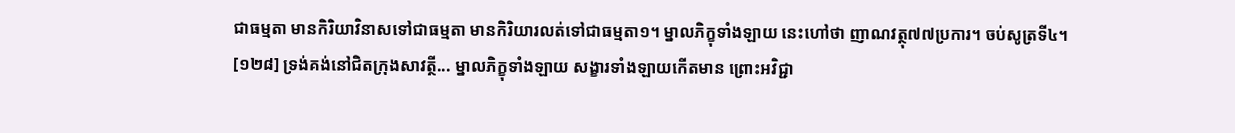ជាធម្មតា មានកិរិយាវិនាសទៅជាធម្មតា មានកិរិយារលត់ទៅជាធម្មតា១។ ម្នាលភិក្ខុទាំងឡាយ នេះហៅថា ញាណវត្ថុ៧៧ប្រការ។ ចប់សូត្រទី៤។
[១២៨] ទ្រង់គង់នៅជិតក្រុងសាវត្ថី... ម្នាលភិក្ខុទាំងឡាយ សង្ខារទាំងឡាយកើតមាន ព្រោះអវិជ្ជា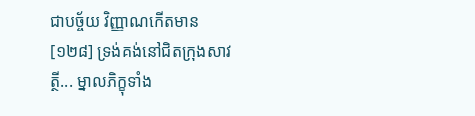ជាបច្ច័យ វិញ្ញាណកើតមាន
[១២៨] ទ្រង់គង់នៅជិតក្រុងសាវត្ថី... ម្នាលភិក្ខុទាំង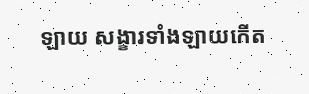ឡាយ សង្ខារទាំងឡាយកើត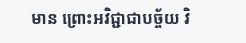មាន ព្រោះអវិជ្ជាជាបច្ច័យ វិ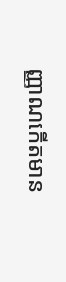ញ្ញាណកើតមាន